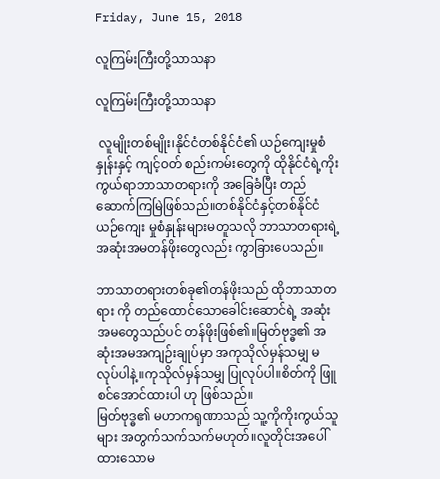Friday, June 15, 2018

လူကြမ်းကြီးတို့သာသနာ

လူကြမ်းကြီးတို့သာသနာ

 လူမျိုးတစ်မျိုး၊နိုင်ငံတစ်နိုင်ငံ၏ ယဉ်ကျေးမှုစံနှုန်းနှင့် ကျင့်ဝတ် စည်းကမ်းတွေကို ထိုနိုင်ငံရဲ့ကိုးကွယ်ရာဘာသာတရားကို အခြေခံပြီး တည်ဆောက်ကြမြဲဖြစ်သည်။တစ်နိုင်ငံနှင့်တစ်နိုင်ငံယဉ်ကျေး မှုစံနှုန်းများမတူသလို ဘာသာတရားရဲ့အဆုံးအမတန်ဖိုးတွေလည်း ကွာခြားပေသည်။

ဘာသာတရားတစ်ခု၏တန်ဖိုးသည် ထိုဘာသာတရား ကို တည်ထောင်သောခေါင်းဆောင်ရဲ့ အဆုံးအမတွေသည်ပင် တန်ဖိုးဖြစ်၏။မြတ်ဗုဒ္ဓ၏ အဆုံးအမအကျဉ်းချုပ်မှာ အကုသိုလ်မှန်သမျှ မလုပ်ပါနဲ့။ကုသိုလ်မှန်သမျှ ပြုလုပ်ပါ။စိတ်ကို ဖြူစင်အောင်ထားပါ ဟု ဖြစ်သည်။
မြတ်ဗုဒ္ဓ၏ မဟာကရုဏာသည် သူ့ကိုကိုးကွယ်သူများ အတွက်သက်သက်မဟုတ်။လူတိုင်းအပေါ်ထားသောမ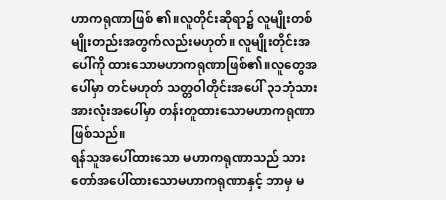ဟာကရုဏာဖြစ် ၏။လူတိုင်းဆိုရာ၌ လူမျိုးတစ်မျိုးတည်းအတွက်လည်းမဟုတ်။ လူမျိုးတိုင်းအပေါ်ကို ထားသောမဟာကရုဏာဖြစ်၏။လူတွေအပေါ်မှာ တင်မဟုတ် သတ္တဝါတိုင်းအပေါ် ၃၁ဘုံသားအားလုံးအပေါ်မှာ တန်းတူထားသောမဟာကရုဏာဖြစ်သည်။
ရန်သူအပေါ်ထားသော မဟာကရုဏာသည် သားတော်အပေါ်ထားသောမဟာကရုဏာနှင့် ဘာမှ မ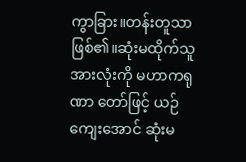ကွာခြား။တန်းတူသာဖြစ်၏။ဆုံးမထိုက်သူအားလုံးကို မဟာကရုဏာ တော်ဖြင့် ယဉ်ကျေးအောင် ဆုံးမ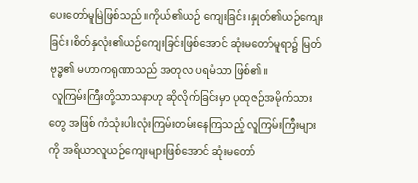ပေးတော်မူမြဲဖြစ်သည်။ကိုယ်၏ယဉ် ကျေးခြင်း၊နှုတ်၏ယဉ်ကျေးခြင်း၊စိတ်နှလုံး၏ယဉ်ကျေးခြင်းဖြစ်အောင် ဆုံးမတော်မူရာ၌ မြတ်ဗုဒ္ဓ၏ မဟာကရုဏာသည် အတုလ ပရမံသာ ဖြစ်၏။
 လူကြမ်းကြီးတို့သာသနာဟု ဆိုလိုက်ခြင်းမှာ ပုထုဇဉ်အမိုက်သားတွေ အဖြစ် ကံသုံးပါးလုံးကြမ်းတမ်းနေကြသည့် လူကြမ်းကြီးများကို အရိယာလူယဉ်ကျေးများဖြစ်အောင် ဆုံးမတော်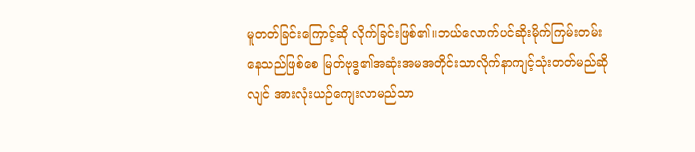မူတတ်ခြင်းကြောင့်ဆို လိုက်ခြင်းဖြစ်၏။ဘယ်လောက်ပင်ဆိုးမိုက်ကြမ်းတမ်းနေသည်ဖြစ်စေ မြတ်ဗုဒ္ဓ၏အဆုံးအမအတိုင်းသာလိုက်နာကျင့်သုံးတတ်မည်ဆိုလျင် အားလုံးယဉ်ကျေးလာမည်သာ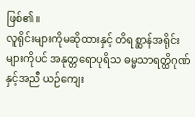ဖြစ်၏။
လူရိုင်းများကိုမဆိုထားနှင့် တိရစ္ဆာန်အရိုင်းများကိုပင် အနုတ္တရောပုရိသ ဓမ္မသာရတ္ထိဂုဏ်နှင့်အညီ ယဉ်ကျေး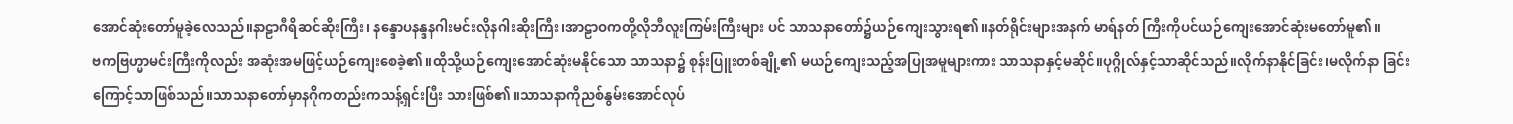အောင်ဆုံးတော်မူခဲ့လေသည်။နာဠာဂီရိဆင်ဆိုးကြီး၊ နန္ဒောပနန္ဒနဂါးမင်းလိုနဂါးဆိုးကြီး၊အာဠာဝကတို့လိုဘီလူးကြမ်းကြီးများ ပင် သာသနာတော်၌ယဉ်ကျေးသွားရ၏။နတ်ရိုင်းများအနက် မာရ်နတ် ကြီးကိုပင်ယဉ်ကျေးအောင်ဆုံးမတော်မူ၏။
ဗကဗြဟ္မာမင်းကြီးကိုလည်း အဆုံးအမဖြင့်ယဉ်ကျေးစေခဲ့၏။ထိုသို့ယဉ်ကျေးအောင်ဆုံးမနိုင်သော သာသနာ၌ စုန်းပြူးတစ်ချို့၏ မယဉ်ကျေးသည့်အပြုအမူများကား သာသနာနှင့်မဆိုင်။ပုဂ္ဂိုလ်နှင့်သာဆိုင်သည်။လိုက်နာနိုင်ခြင်း၊မလိုက်နာ ခြင်းကြောင့်သာဖြစ်သည်။သာသနာတော်မှာနဂိုကတည်းကသန့်ရှင်းပြီး သားဖြစ်၏။သာသနာကိုညစ်နွမ်းအောင်လုပ်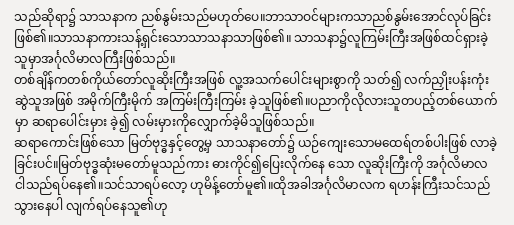သည်ဆိုရာ၌ သာသနာက ညစ်နွမ်းသည်မဟုတ်ပေ။ဘာသာဝင်များကသာညစ်နွမ်းအောင်လုပ်ခြင်း ဖြစ်၏။သာသနာကားသန့်ရှင်းသောသာသနာသာဖြစ်၏။ သာသနာ၌လူကြမ်းကြီးအဖြစ်ထင်ရှားခဲ့သူမှာအင်္ဂုလိမာလကြီးဖြစ်သည်။
တစ်ချိန်ကတစ်ကိုယ်တော်လူဆိုးကြီးအဖြစ် လူ့အသက်ပေါင်းများစွာကို သတ်၍ လက်ညှိုးပန်းကုံးဆွဲသူအဖြစ် အမိုက်ကြီးမိုက် အကြမ်းကြီးကြမ်း ခဲ့သူဖြစ်၏။ပညာကိုလိုလားသူတပည့်တစ်ယောက်မှာ ဆရာပေါင်းမှား ခဲ့၍ လမ်းမှားကိုလျှောက်ခဲ့မိသူဖြစ်သည်။
ဆရာကောင်းဖြစ်သော မြတ်ဗုဒ္ဓနှင့်တွေ့မှ သာသနာတော်၌ ယဉ်ကျေးသောမထေရ်တစ်ပါးဖြစ် လာခဲ့ခြင်းပင်။မြတ်ဗုဒ္ဓဆုံးမတော်မူသည်ကား ဓားကိုင်၍ပြေးလိုက်နေ သော လူဆိုးကြီးကို အင်္ဂုလိမာလ ငါသည်ရပ်နေ၏။သင်သာရပ်လော့ ဟုမိန့်တော်မူ၏။ထိုအခါအင်္ဂုလိမာလက ရဟန်းကြီးသင်သည်သွားနေပါ လျက်ရပ်နေသူ၏ဟု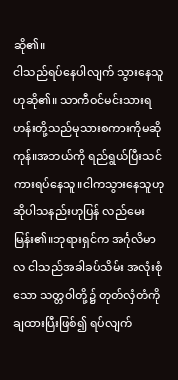ဆို၏။
ငါသည်ရပ်နေပါလျက် သွားနေသူဟုဆို၏။ သာကီဝင်မင်းသားရဟန်းတို့သည်မုသားစကားကိုမဆိုကုန်။အဘယ်ကို ရည်ရွယ်ပြီးသင်ကားရပ်နေသူ။ငါကသွားနေသူဟုဆိုပါသနည်းဟုပြန် လည်မေးမြန်း၏။ဘုရားရှင်က အင်္ဂုလိမာလ ငါသည်အခါခပ်သိမ်း အလုံးစုံသော သတ္တဝါတို့၌ တုတ်လှံတံကို ချထားပြီးဖြစ်၍ ရပ်လျက်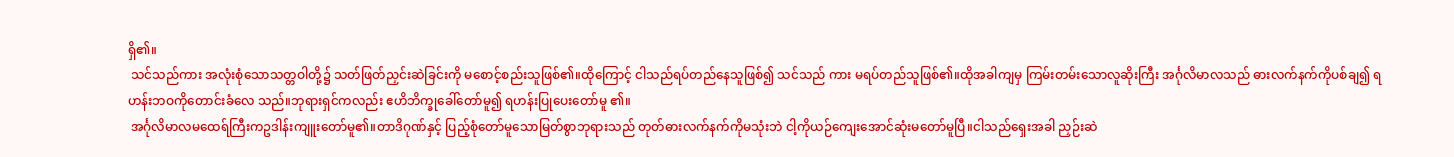ရှိ၏။
 သင်သည်ကား အလုံးစုံသောသတ္တဝါတို့၌ သတ်ဖြတ်ညှင်းဆဲခြင်းကို မစောင့်စည်းသူဖြစ်၏။ထိုကြောင့် ငါသည်ရပ်တည်နေသူဖြစ်၍ သင်သည် ကား မရပ်တည်သူဖြစ်၏။ထိုအခါကျမှ ကြမ်းတမ်းသောလူဆိုးကြီး အင်္ဂုလိမာလသည် ဓားလက်နက်ကိုပစ်ချ၍ ရဟန်းဘဝကိုတောင်းခံလေ သည်။ဘုရားရှင်ကလည်း ဧဟိဘိက္ခုခေါ်တော်မူ၍ ရဟန်းပြုပေးတော်မူ ၏။
 အင်္ဂုလိမာလမထေရ်ကြီးကဥဒါန်းကျူးတော်မူ၏။တာဒိဂုဏ်နှင့် ပြည့်စုံတော်မူသောမြတ်စွာဘုရားသည် တုတ်ဓားလက်နက်ကိုမသုံးဘဲ ငါ့ကိုယဉ်ကျေးအောင်ဆုံးမတော်မူပြီ။ငါသည်ရှေးအခါ ညှဉ်းဆဲ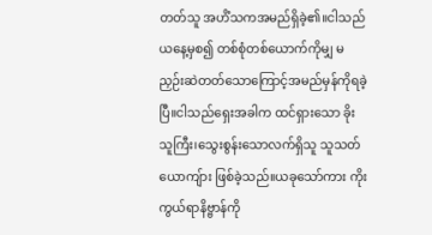တတ်သူ အဟိံသကအမည်ရှိခဲ့၏။ငါသည် ယနေ့မှစ၍ တစ်စုံတစ်ယောက်ကိုမျှ မညှဉ်းဆဲတတ်သောကြောင့်အမည်မှန်ကိုရခဲ့ပြီ။ငါသည်ရှေးအခါက ထင်ရှားသော ခိုးသူကြီး၊သွေးစွန်းသောလက်ရှိသူ သူသတ်ယောကျ်ား ဖြစ်ခဲ့သည်။ယခုသော်ကား ကိုးကွယ်ရာနိဗ္ဗာန်ကို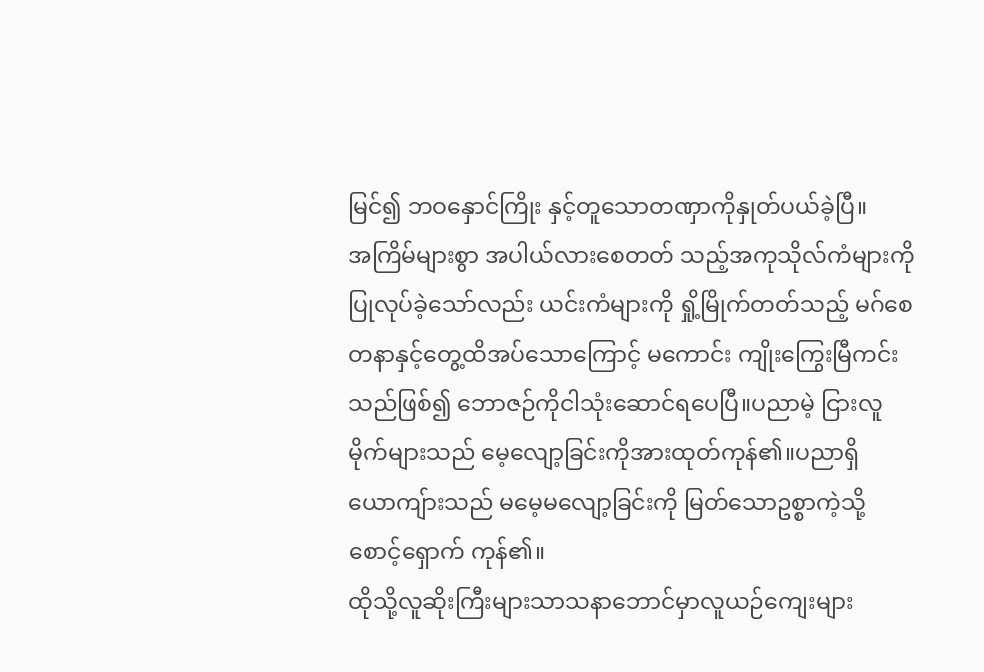မြင်၍ ဘဝနှောင်ကြိုး နှင့်တူသောတဏှာကိုနှုတ်ပယ်ခဲ့ပြီ။
အကြိမ်များစွာ အပါယ်လားစေတတ် သည့်အကုသိုလ်ကံများကိုပြုလုပ်ခဲ့သော်လည်း ယင်းကံများကို ရှို့မြိုက်တတ်သည့် မဂ်စေတနာနှင့်တွေ့ထိအပ်သောကြောင့် မကောင်း ကျိုးကြွေးမြီကင်းသည်ဖြစ်၍ ဘောဇဉ်ကိုငါသုံးဆောင်ရပေပြီ။ပညာမဲ့ ငြားလူမိုက်များသည် မေ့လျော့ခြင်းကိုအားထုတ်ကုန်၏။ပညာရှိ ယောကျ်ားသည် မမေ့မလျော့ခြင်းကို မြတ်သောဥစ္စာကဲ့သို့စောင့်ရှောက် ကုန်၏။
ထိုသို့လူဆိုးကြီးများသာသနာဘောင်မှာလူယဉ်ကျေးများ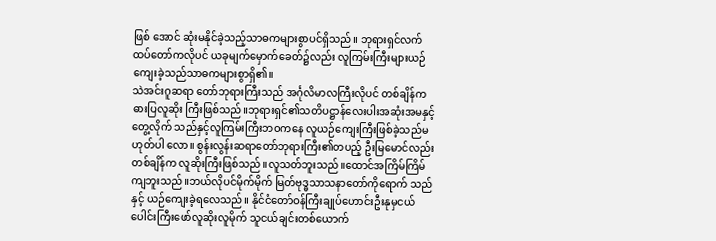ဖြစ် အောင် ဆုံးမနိုင်ခဲ့သည့်သာဓကများစွာပင်ရှိသည်။ ဘုရားရှင်လက်ထပ်တော်ကလိုပင် ယခုမျက်မှောက်ခေတ်၌လည်း လူကြမ်းကြီးများယဉ်ကျေးခဲ့သည်သာဓကများစွာရှိ၏။
သဲအင်းဂူဆရာ တော်ဘုရားကြီးသည် အင်္ဂုလိမာလကြီးလိုပင် တစ်ချိန်က ဓားပြလူဆိုး ကြီးဖြစ်သည်။ဘုရားရှင်၏သတိပဋ္ဌာန်လေးပါးအဆုံးအမနှင့်တွေ့လိုက် သည်နှင့်လူကြမ်းကြီးဘဝကနေ လူယဉ်ကျေးကြီးဖြစ်ခဲ့သည်မဟုတ်ပါ လော။ စွန်းလွန်းဆရာတော်ဘုရားကြီး၏တပည့် ဦးမြမောင်လည်း တစ်ချိန်က လူဆိုးကြီးဖြစ်သည်။လူသတ်ဘူးသည်။ထောင်အကြိမ်ကြိမ် ကျဘူးသည်။ဘယ်လိုပင်မိုက်မိုက် မြတ်ဗုဒ္ဓသာသနာတော်ကိုရောက် သည်နှင့် ယဉ်ကျေးခဲ့ရလေသည်။ နိုင်ငံတော်ဝန်ကြီးချုပ်ဟောင်းဦးနုမှငယ်ပေါင်းကြီးဖော်လူဆိုးလူမိုက် သူငယ်ချင်းတစ်ယောက်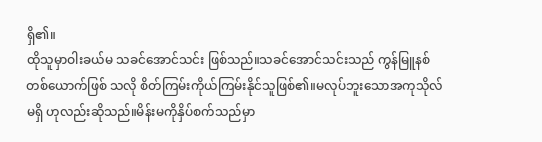ရှိ၏။
ထိုသူမှာဝါးခယ်မ သခင်အောင်သင်း ဖြစ်သည်။သခင်အောင်သင်းသည် ကွန်မြူနစ်တစ်ယောက်ဖြစ် သလို စိတ်ကြမ်းကိုယ်ကြမ်းနိုင်သူဖြစ်၏။မလုပ်ဘူးသောအကုသိုလ်မရှိ ဟုလည်းဆိုသည်။မိန်းမကိုနှိပ်စက်သည်မှာ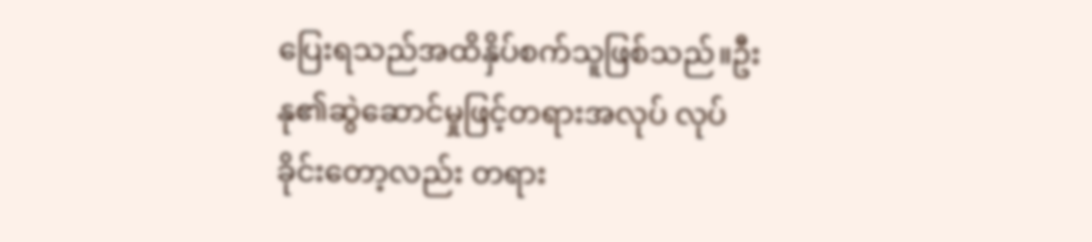ပြေးရသည်အထိနှိပ်စက်သူဖြစ်သည်။ဦးနု၏ဆွဲဆောင်မှုဖြင့်တရားအလုပ် လုပ်ခိုင်းတော့လည်း တရား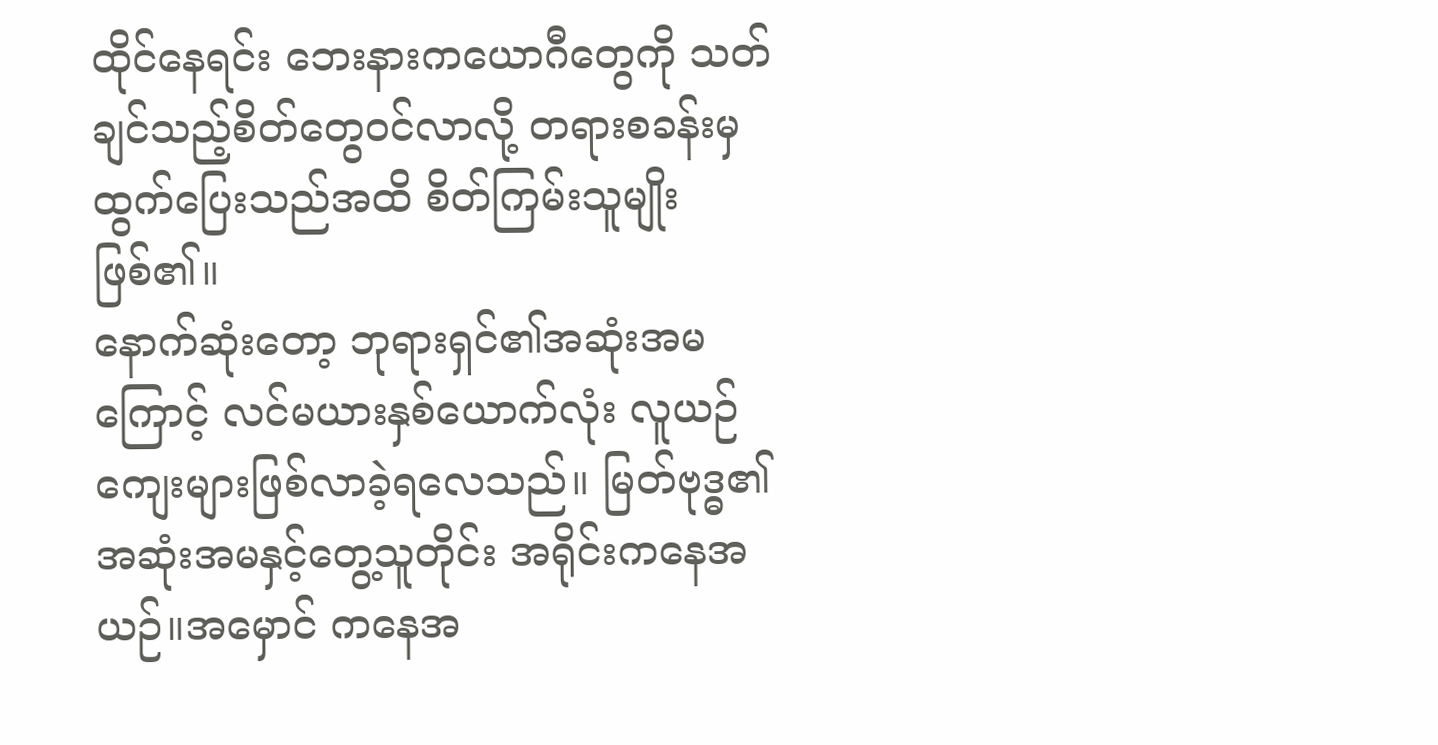ထိုင်နေရင်း ဘေးနားကယောဂီတွေကို သတ်ချင်သည့်စိတ်တွေဝင်လာလို့ တရားစခန်းမှထွက်ပြေးသည်အထိ စိတ်ကြမ်းသူမျိုးဖြစ်၏။
နောက်ဆုံးတော့ ဘုရားရှင်၏အဆုံးအမကြောင့် လင်မယားနှစ်ယောက်လုံး လူယဉ်ကျေးများဖြစ်လာခဲ့ရလေသည်။ မြတ်ဗုဒ္ဓ၏အဆုံးအမနှင့်တွေ့သူတိုင်း အရိုင်းကနေအယဉ်။အမှောင် ကနေအ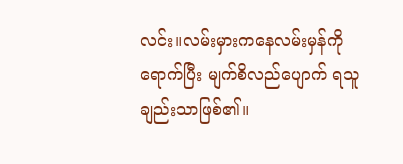လင်း။လမ်းမှားကနေလမ်းမှန်ကိုရောက်ပြီး မျက်စိလည်ပျောက် ရသူချည်းသာဖြစ်၏။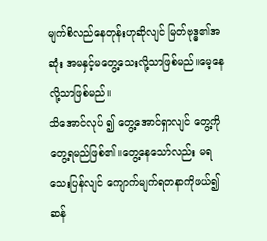မျက်စိလည်နေတုန်းဟုဆိုလျင် မြတ်ဗုဒ္ဓ၏အဆုံး အမနှင့်မတွေ့သေးလို့သာဖြစ်မည်။မေ့နေလို့သာဖြစ်မည်။
သိအောင်လုပ် ၍ တွေ့အောင်ရှာလျင် တွေ့ကိုတွေ့ရမည်ဖြစ်၏။တွေ့နေသော်လည်း မရသေးပြန်လျင် ကျောက်မျက်ရတနာကိုဖယ်၍ ဆန်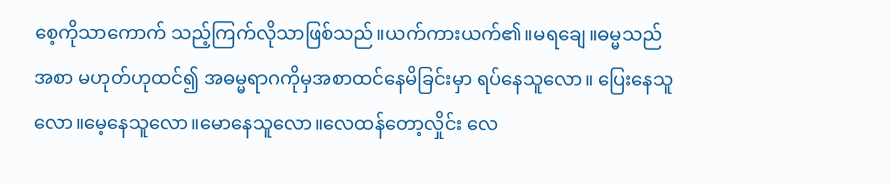စေ့ကိုသာကောက် သည့်ကြက်လိုသာဖြစ်သည်။ယက်ကားယက်၏။မရချေ။ဓမ္မသည်အစာ မဟုတ်ဟုထင်၍ အဓမ္မရာဂကိုမှအစာထင်နေမိခြင်းမှာ ရပ်နေသူလော။ ပြေးနေသူလော။မေ့နေသူလော။မောနေသူလော။လေထန်တော့လှိုင်း လေ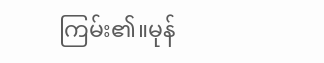ကြမ်း၏။မုန်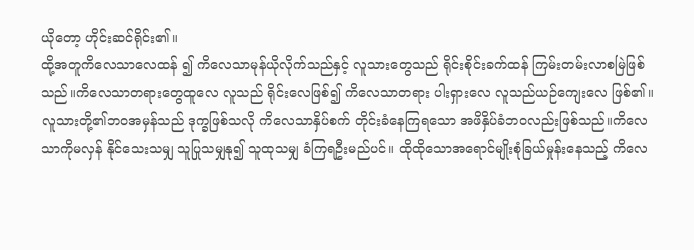ယိုတော့ ဟိုင်းဆင်ရိုင်း၏။
ထို့အတူကိလေသာလေထန် ၍ ကိလေသာမုန်ယိုလိုက်သည်နှင့် လူသားတွေသည် ရိုင်းစိုင်းခက်ထန် ကြမ်းတမ်းလာစမြဲဖြစ်သည်။ကိလေသာတရားတွေထူလေ လူသည် ရိုင်းလေဖြစ်၍ ကိလေသာတရား ပါးရှားလေ လူသည်ယဉ်ကျေးလေ ဖြစ်၏။
လူသားတို့၏ဘဝအမှန်သည် ဒုက္ခဖြစ်သလို ကိလေသာနှိပ်စက် တိုင်းခံနေကြရသော အဖိနှိပ်ခံဘဝလည်းဖြစ်သည်။ကိလေသာကိုမလှန် နိုင်သေးသမျှ သူပြုသမျှနု၍ သူထုသမျှ ခံကြရဦးမည်ပင်။ ထိုထိုသောအရောင်မျိုးစုံခြယ်မှုန်းနေသည့် ကိလေ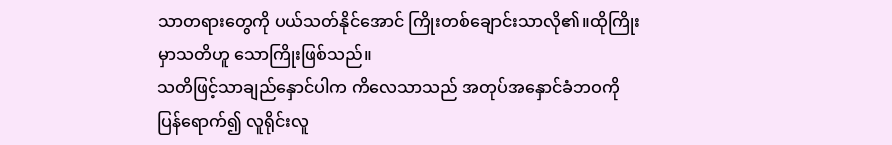သာတရားတွေကို ပယ်သတ်နိုင်အောင် ကြိုးတစ်ချောင်းသာလို၏။ထိုကြိုးမှာသတိဟူ သောကြိုးဖြစ်သည်။
သတိဖြင့်သာချည်နှောင်ပါက ကိလေသာသည် အတုပ်အနှောင်ခံဘဝကိုပြန်ရောက်၍ လူရိုင်းလူ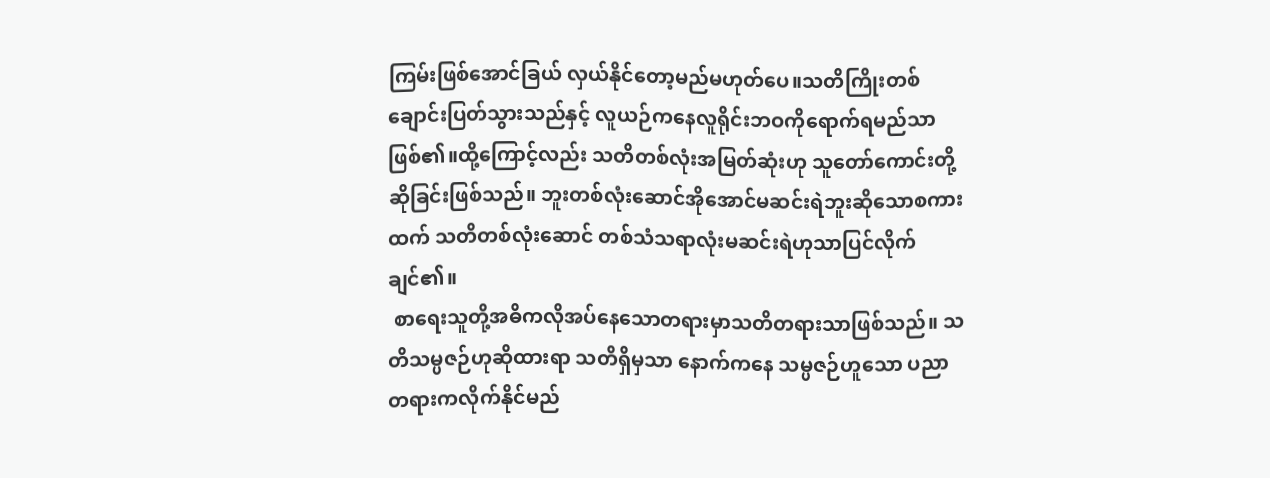ကြမ်းဖြစ်အောင်ခြယ် လှယ်နိုင်တော့မည်မဟုတ်ပေ။သတိကြိုးတစ်ချောင်းပြတ်သွားသည်နှင့် လူယဉ်ကနေလူရိုင်းဘဝကိုရောက်ရမည်သာဖြစ်၏။ထို့ကြောင့်လည်း သတိတစ်လုံးအမြတ်ဆုံးဟု သူတော်ကောင်းတို့ဆိုခြင်းဖြစ်သည်။ ဘူးတစ်လုံးဆောင်အိုအောင်မဆင်းရဲဘူးဆိုသောစကားထက် သတိတစ်လုံးဆောင် တစ်သံသရာလုံးမဆင်းရဲဟုသာပြင်လိုက်ချင်၏။
 စာရေးသူတို့အဓိကလိုအပ်နေသောတရားမှာသတိတရားသာဖြစ်သည်။ သတိသမ္ပဇဉ်ဟုဆိုထားရာ သတိရှိမှသာ နောက်ကနေ သမ္ပဇဉ်ဟူသော ပညာတရားကလိုက်နိုင်မည်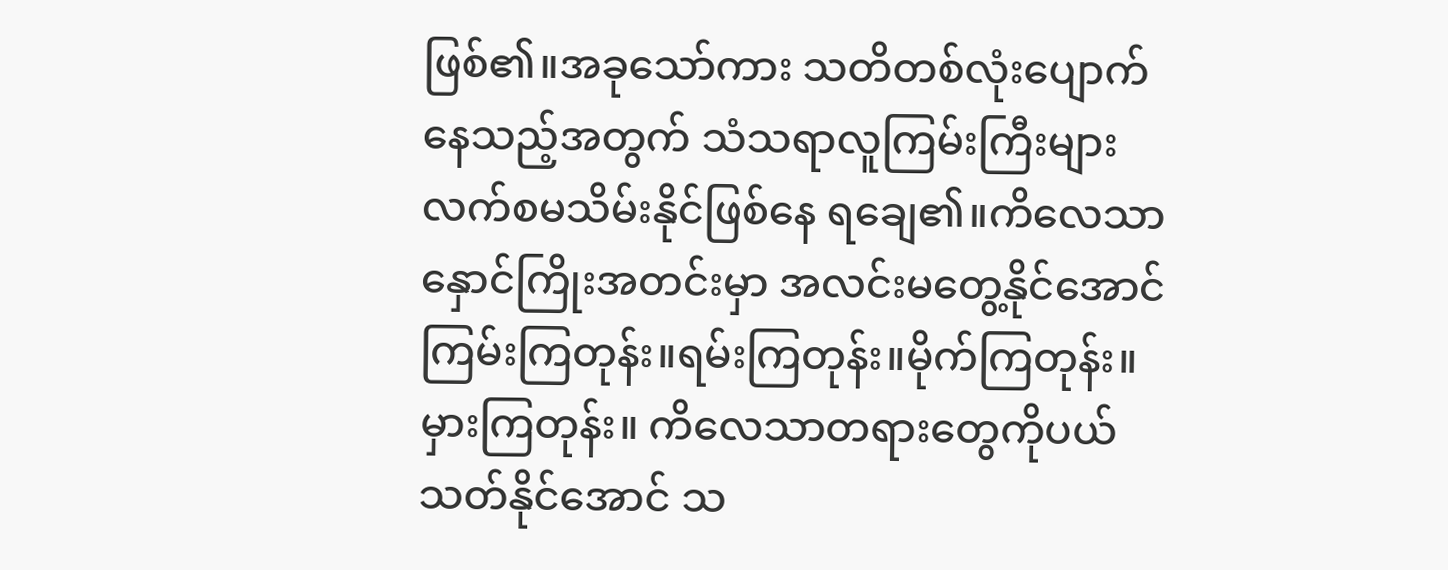ဖြစ်၏။အခုသော်ကား သတိတစ်လုံးပျောက် နေသည့်အတွက် သံသရာလူကြမ်းကြီးများ လက်စမသိမ်းနိုင်ဖြစ်နေ ရချေ၏။ကိလေသာနှောင်ကြိုးအတင်းမှာ အလင်းမတွေ့နိုင်အောင် ကြမ်းကြတုန်း။ရမ်းကြတုန်း။မိုက်ကြတုန်း။မှားကြတုန်း။ ကိလေသာတရားတွေကိုပယ်သတ်နိုင်အောင် သ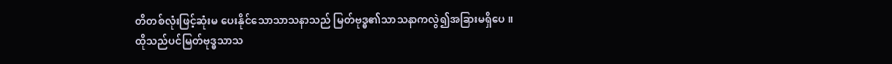တိတစ်လုံးဖြင့်ဆုံးမ ပေးနိုင်သောသာသနာသည် မြတ်ဗုဒ္ဓ၏သာသနာကလွဲ၍အခြားမရှိပေ။
ထိုသည်ပင်မြတ်ဗုဒ္ဓသာသ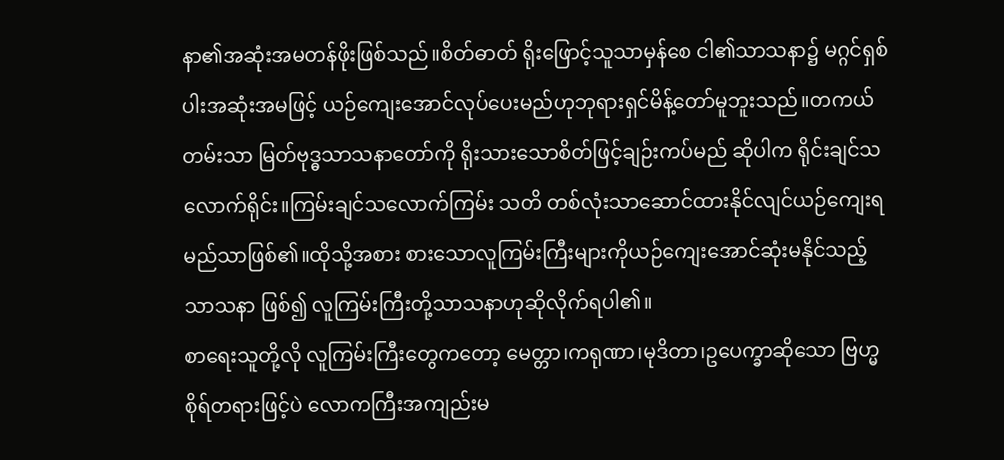နာ၏အဆုံးအမတန်ဖိုးဖြစ်သည်။စိတ်ဓာတ် ရိုးဖြောင့်သူသာမှန်စေ ငါ၏သာသနာ၌ မဂ္ဂင်ရှစ်ပါးအဆုံးအမဖြင့် ယဉ်ကျေးအောင်လုပ်ပေးမည်ဟုဘုရားရှင်မိန့်တော်မူဘူးသည်။တကယ် တမ်းသာ မြတ်ဗုဒ္ဓသာသနာတော်ကို ရိုးသားသောစိတ်ဖြင့်ချဉ်းကပ်မည် ဆိုပါက ရိုင်းချင်သလောက်ရိုင်း။ကြမ်းချင်သလောက်ကြမ်း သတိ တစ်လုံးသာဆောင်ထားနိုင်လျင်ယဉ်ကျေးရမည်သာဖြစ်၏။ထိုသို့အစား စားသောလူကြမ်းကြီးများကိုယဉ်ကျေးအောင်ဆုံးမနိုင်သည့်သာသနာ ဖြစ်၍ လူကြမ်းကြီးတို့သာသနာဟုဆိုလိုက်ရပါ၏။
စာရေးသူတို့လို လူကြမ်းကြီးတွေကတော့ မေတ္တာ၊ကရုဏာ၊မုဒိတာ၊ဥပေက္ခာဆိုသော ဗြဟ္မစိုရ်တရားဖြင့်ပဲ လောကကြီးအကျည်းမ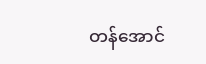တန်အောင်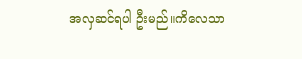အလှဆင်ရပါ ဦးမည်။ကိလေသာ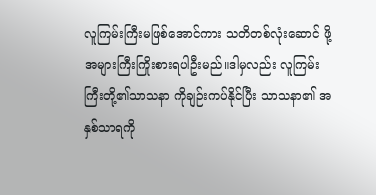လူကြမ်းကြီးမဖြစ်အောင်ကား သတိတစ်လုံးဆောင် ဖို့အများကြီးကြိုးစားရပါဦးမည်။ဒါမှလည်း လူကြမ်းကြီးတို့၏သာသနာ ကိုချဉ်းကပ်နိုင်ပြီး သာသနာ၏ အနှစ်သာရကို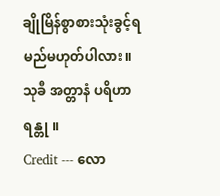ချိုမြိန်စွာစားသုံးခွင့်ရ မည်မဟုတ်ပါလား။
သုခီ အတ္တာနံ ပရိဟာ ရန္တု ။
Credit --- လော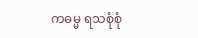ကဓမ္မ ရသစုံစုံ